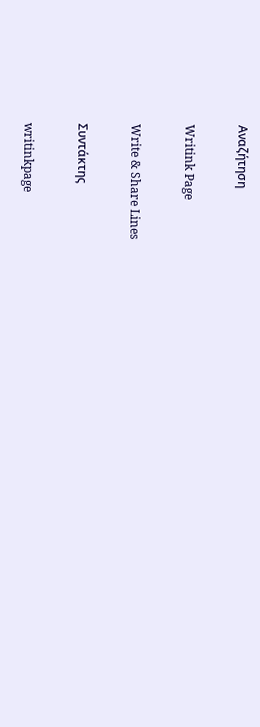Αναζήτηση

Writink Page

Write & Share Lines

Συντάκτης

writinkpage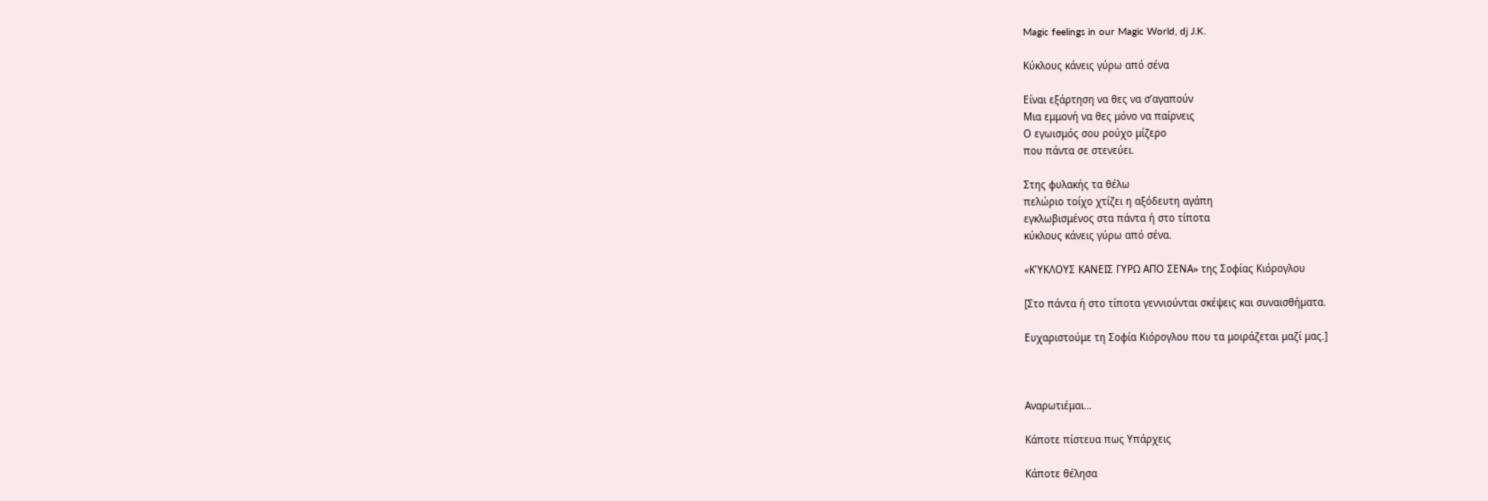Magic feelings in our Magic World, dj J.K.

Κύκλους κάνεις γύρω από σένα

Είναι εξάρτηση να θες να σ’αγαπούν
Μια εμμονή να θες μόνο να παίρνεις
Ο εγωισμός σου ρούχο μίζερο
που πάντα σε στενεύει.

Στης φυλακής τα θέλω
πελώριο τοίχο χτίζει η αξόδευτη αγάπη
εγκλωβισμένος στα πάντα ή στο τίποτα
κύκλους κάνεις γύρω από σένα.

«ΚΎΚΛΟΥΣ ΚΑΝΕΙΣ ΓΥΡΩ ΑΠΟ ΣΕΝΑ» της Σοφίας Κιόρογλου

[Στο πάντα ή στο τίποτα γεννιούνται σκέψεις και συναισθήματα.

Ευχαριστούμε τη Σοφία Κιόρογλου που τα μοιράζεται μαζί μας.]



Αναρωτιέμαι…

Κάποτε πίστευα πως Υπάρχεις

Κάποτε θέλησα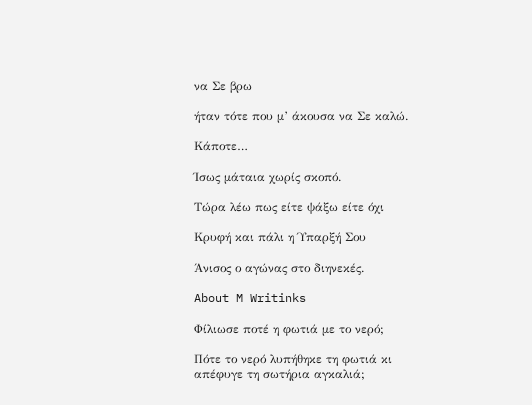να Σε βρω

ήταν τότε που μ’ άκουσα να Σε καλώ.

Κάποτε…

Ίσως μάταια χωρίς σκοπό.

Τώρα λέω πως είτε ψάξω είτε όχι

Κρυφή και πάλι η Ύπαρξή Σου

Άνισος ο αγώνας στο διηνεκές.

About M Writinks

Φίλιωσε ποτέ η φωτιά με το νερό;

Πότε το νερό λυπήθηκε τη φωτιά κι απέφυγε τη σωτήρια αγκαλιά;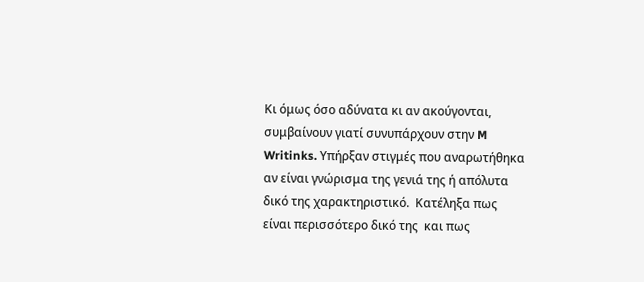Κι όμως όσο αδύνατα κι αν ακούγονται, συμβαίνουν γιατί συνυπάρχουν στην M Writinks. Υπήρξαν στιγμές που αναρωτήθηκα αν είναι γνώρισμα της γενιά της ή απόλυτα δικό της χαρακτηριστικό.  Κατέληξα πως είναι περισσότερο δικό της  και πως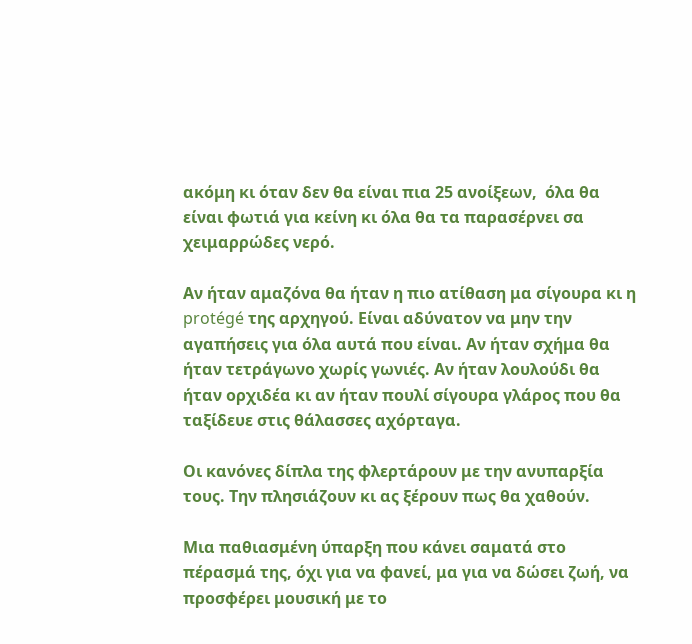ακόμη κι όταν δεν θα είναι πια 25 ανοίξεων,  όλα θα είναι φωτιά για κείνη κι όλα θα τα παρασέρνει σα χειμαρρώδες νερό.

Αν ήταν αμαζόνα θα ήταν η πιο ατίθαση μα σίγουρα κι η protégé της αρχηγού. Είναι αδύνατον να μην την αγαπήσεις για όλα αυτά που είναι. Αν ήταν σχήμα θα ήταν τετράγωνο χωρίς γωνιές. Αν ήταν λουλούδι θα ήταν ορχιδέα κι αν ήταν πουλί σίγουρα γλάρος που θα ταξίδευε στις θάλασσες αχόρταγα.

Οι κανόνες δίπλα της φλερτάρουν με την ανυπαρξία τους. Την πλησιάζουν κι ας ξέρουν πως θα χαθούν.

Μια παθιασμένη ύπαρξη που κάνει σαματά στο πέρασμά της, όχι για να φανεί, μα για να δώσει ζωή, να προσφέρει μουσική με το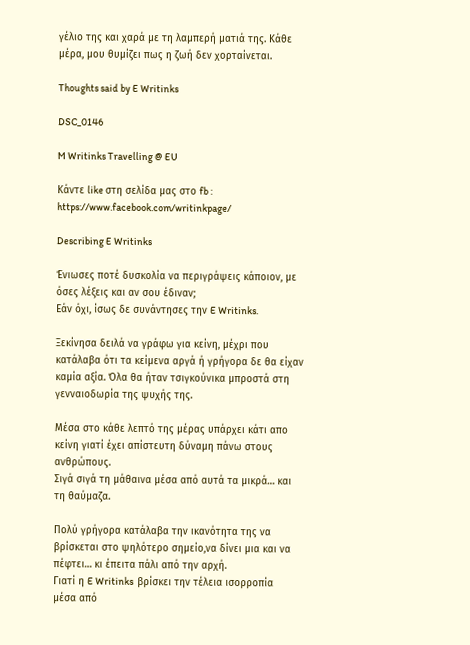γέλιο της και χαρά με τη λαμπερή ματιά της. Κάθε μέρα, μου θυμίζει πως η ζωή δεν χορταίνεται.

Thoughts said by E Writinks

DSC_0146

M Writinks Travelling @ EU

Κάντε like στη σελίδα μας στο fb : https://www.facebook.com/writinkpage/

Describing E Writinks

Ένιωσες ποτέ δυσκολία να περιγράψεις κάποιον, με όσες λέξεις και αν σου έδιναν;
Εάν όχι, ίσως δε συνάντησες την E Writinks.

Ξεκίνησα δειλά να γράφω για κείνη, μέχρι που κατάλαβα ότι τα κείμενα αργά ή γρήγορα δε θα είχαν καμία αξία. Όλα θα ήταν τσιγκούνικα μπροστά στη γενναιοδωρία της ψυχής της.

Μέσα στο κάθε λεπτό της μέρας υπάρχει κάτι απο κείνη γιατί έχει απίστευτη δύναμη πάνω στους ανθρώπους.
Σιγά σιγά τη μάθαινα μέσα από αυτά τα μικρά… και τη θαύμαζα.

Πολύ γρήγορα κατάλαβα την ικανότητα της να βρίσκεται στο ψηλότερο σημείο,να δίνει μια και να πέφτει… κι έπειτα πάλι από την αρχή.
Γιατί η E Writinks  βρίσκει την τέλεια ισορροπία  μέσα από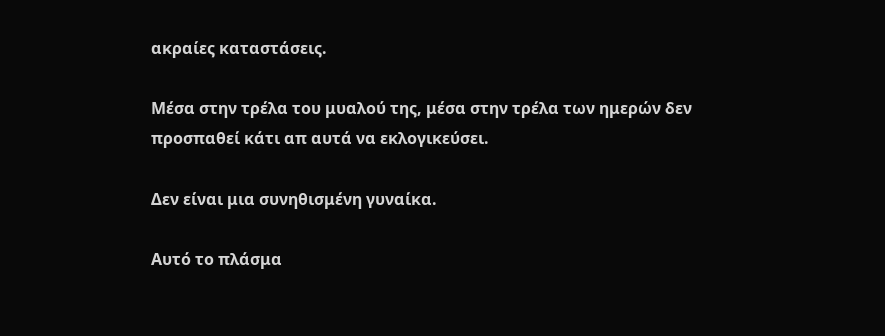ακραίες καταστάσεις.

Μέσα στην τρέλα του μυαλού της, μέσα στην τρέλα των ημερών δεν προσπαθεί κάτι απ αυτά να εκλογικεύσει.

Δεν είναι μια συνηθισμένη γυναίκα.

Αυτό το πλάσμα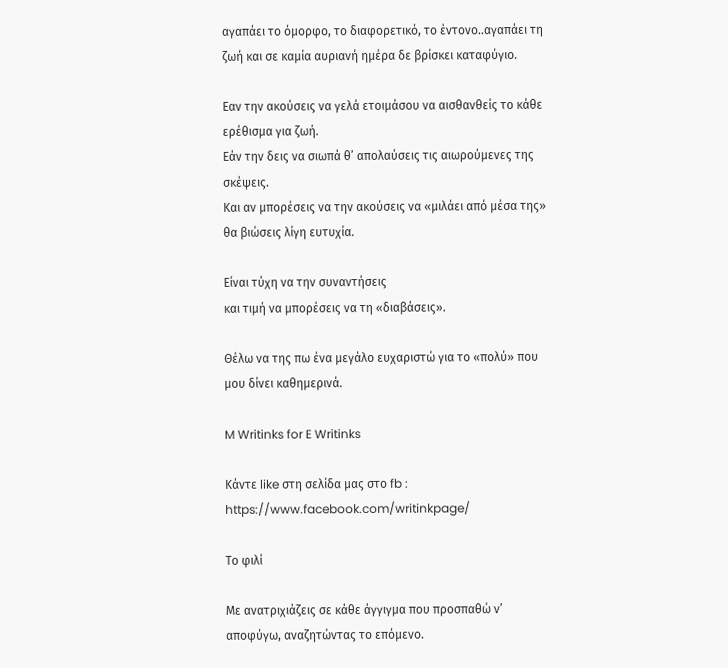αγαπάει το όμορφο, το διαφορετικό, το έντονο..αγαπάει τη ζωή και σε καμία αυριανή ημέρα δε βρίσκει καταφύγιο.

Εαν την ακούσεις να γελά ετοιμάσου να αισθανθείς το κάθε ερέθισμα για ζωή.
Εάν την δεις να σιωπά θ’ απολαύσεις τις αιωρούμενες της σκέψεις.
Και αν μπορέσεις να την ακούσεις να «μιλάει από μέσα της» θα βιώσεις λίγη ευτυχία.

Είναι τύχη να την συναντήσεις
και τιμή να μπορέσεις να τη «διαβάσεις».

Θέλω να της πω ένα μεγάλο ευχαριστώ για το «πολύ» που μου δίνει καθημερινά.

M Writinks for E Writinks

Κάντε like στη σελίδα μας στο fb : https://www.facebook.com/writinkpage/

Το φιλί

Με ανατριχιάζεις σε κάθε άγγιγμα που προσπαθώ ν’ αποφύγω, αναζητώντας το επόμενο.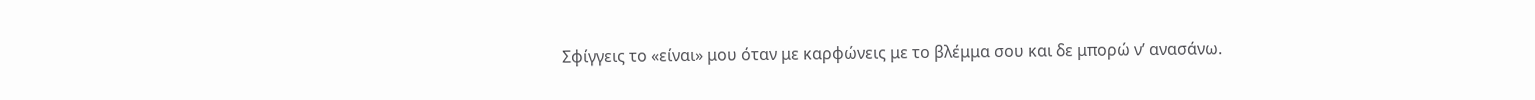Σφίγγεις το «είναι» μου όταν με καρφώνεις με το βλέμμα σου και δε μπορώ ν’ ανασάνω.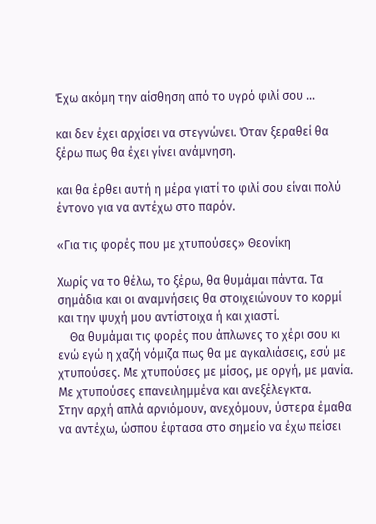Έχω ακόμη την αίσθηση από το υγρό φιλί σου …

και δεν έχει αρχίσει να στεγνώνει. Όταν ξεραθεί θα ξέρω πως θα έχει γίνει ανάμνηση.

και θα έρθει αυτή η μέρα γιατί το φιλί σου είναι πολύ έντονο για να αντέχω στο παρόν.

«Για τις φορές που με χτυπούσες» Θεονίκη

Χωρίς να το θέλω, το ξέρω, θα θυμάμαι πάντα. Τα σημάδια και οι αναμνήσεις θα στοιχειώνουν το κορμί και την ψυχή μου αντίστοιχα ή και χιαστί.
    Θα θυμάμαι τις φορές που άπλωνες το χέρι σου κι ενώ εγώ η χαζή νόμιζα πως θα με αγκαλιάσεις, εσύ με χτυπούσες. Με χτυπούσες με μίσος, με οργή, με μανία. Με χτυπούσες επανειλημμένα και ανεξέλεγκτα.
Στην αρχή απλά αρνιόμουν, ανεχόμουν, ύστερα έμαθα να αντέχω, ώσπου έφτασα στο σημείο να έχω πείσει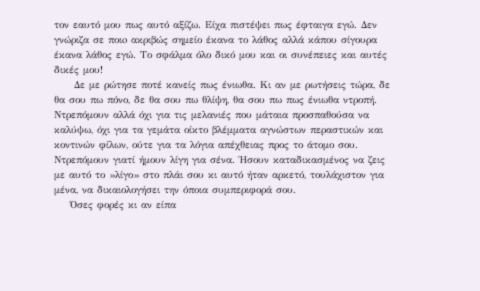τον εαυτό μου πως αυτό αξίζω. Είχα πιστέψει πως έφταιγα εγώ. Δεν γνώριζα σε ποιo ακριβώς σημείο έκανα το λάθος αλλά κάπου σίγουρα έκανα λάθος εγώ. Το σφάλμα όλο δικό μου και οι συνέπειες και αυτές δικές μου!
     Δε με ρώτησε ποτέ κανείς πως ένιωθα. Κι αν με ρωτήσεις τώρα, δε θα σου πω πόνο, δε θα σου πω θλίψη, θα σου πω πως ένιωθα ντροπή. Ντρεπόμουν αλλά όχι για τις μελανιές που μάταια προσπαθούσα να καλύψω, όχι για τα γεμάτα οίκτο βλέμματα αγνώστων περαστικών και κοντινών φίλων, ούτε για τα λόγια απέχθειας προς το άτομο σου. Ντρεπόμουν γιατί ήμουν λίγη για σένα. Ήσουν καταδικασμένος να ζεις με αυτό το »λίγο» στο πλάι σου κι αυτό ήταν αρκετό, τουλάχιστον για μένα, να δικαιολογήσει την όποια συμπεριφορά σου.
    Όσες φορές κι αν είπα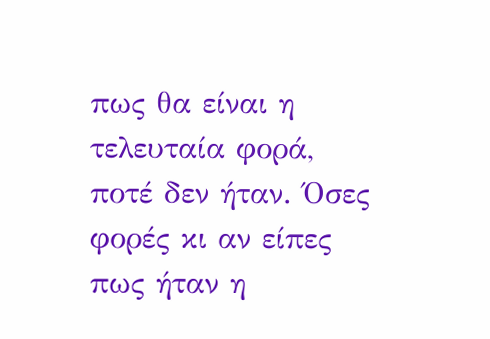πως θα είναι η τελευταία φορά, ποτέ δεν ήταν. Όσες φορές κι αν είπες πως ήταν η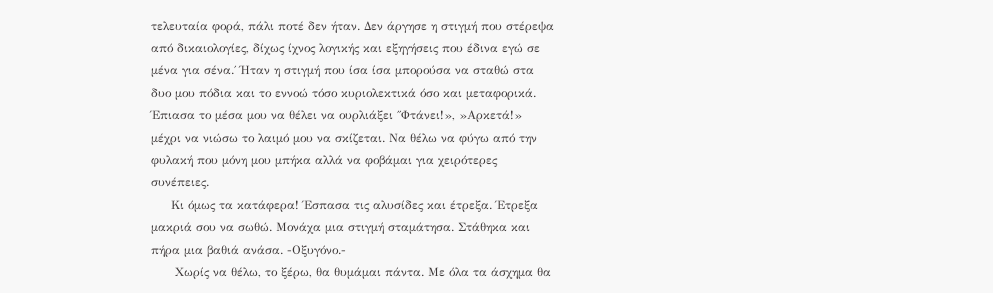τελευταία φορά, πάλι ποτέ δεν ήταν. Δεν άργησε η στιγμή που στέρεψα από δικαιολογίες, δίχως ίχνος λογικής και εξηγήσεις που έδινα εγώ σε μένα για σένα.΄ Ήταν η στιγμή που ίσα ίσα μπορούσα να σταθώ στα δυο μου πόδια και το εννοώ τόσο κυριολεκτικά όσο και μεταφορικά. Έπιασα το μέσα μου να θέλει να ουρλιάξει ΄΄Φτάνει!», »Αρκετά!» μέχρι να νιώσω το λαιμό μου να σκίζεται. Να θέλω να φύγω από την φυλακή που μόνη μου μπήκα αλλά να φοβάμαι για χειρότερες συνέπειες.
     Κι όμως τα κατάφερα! Έσπασα τις αλυσίδες και έτρεξα. Έτρεξα μακριά σου να σωθώ. Μονάχα μια στιγμή σταμάτησα. Στάθηκα και πήρα μια βαθιά ανάσα. -Οξυγόνο.-
      Χωρίς να θέλω, το ξέρω, θα θυμάμαι πάντα. Με όλα τα άσχημα θα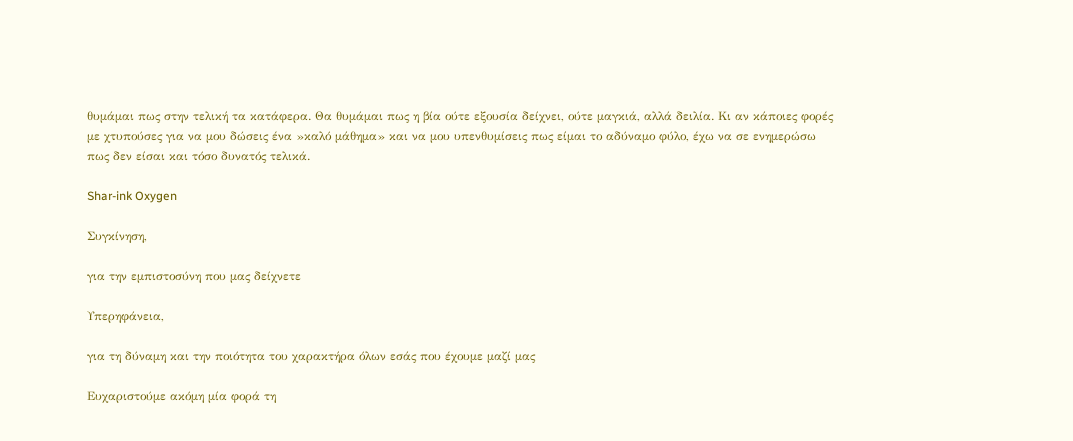θυμάμαι πως στην τελική τα κατάφερα. Θα θυμάμαι πως η βία ούτε εξουσία δείχνει, ούτε μαγκιά, αλλά δειλία. Κι αν κάποιες φορές με χτυπούσες για να μου δώσεις ένα »καλό μάθημα» και να μου υπενθυμίσεις πως είμαι το αδύναμο φύλο, έχω να σε ενημερώσω πως δεν είσαι και τόσο δυνατός τελικά.

Shar-ink Oxygen

Συγκίνηση,

για την εμπιστοσύνη που μας δείχνετε

Υπερηφάνεια,

για τη δύναμη και την ποιότητα του χαρακτήρα όλων εσάς που έχουμε μαζί μας

Ευχαριστούμε ακόμη μία φορά τη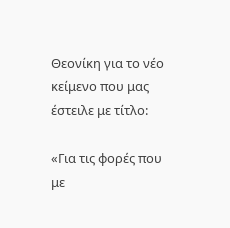Θεονίκη για το νέο κείμενο που μας έστειλε με τίτλο:

«Για τις φορές που με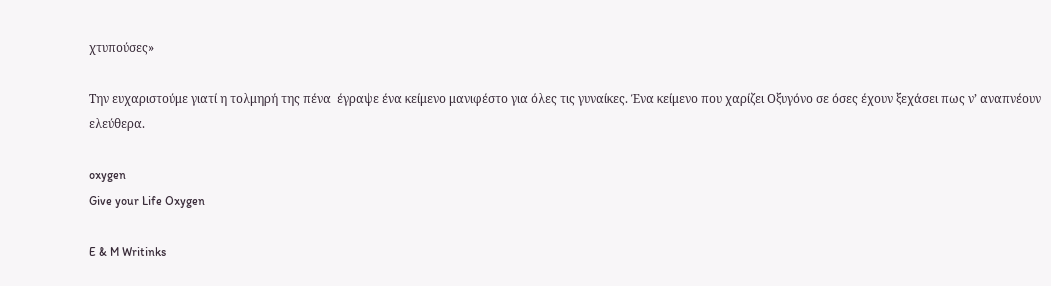χτυπούσες»

Την ευχαριστούμε γιατί η τολμηρή της πένα  έγραψε ένα κείμενο μανιφέστο για όλες τις γυναίκες. Ένα κείμενο που χαρίζει Οξυγόνο σε όσες έχουν ξεχάσει πως ν’ αναπνέουν ελεύθερα.

oxygen
Give your Life Oxygen

E & M Writinks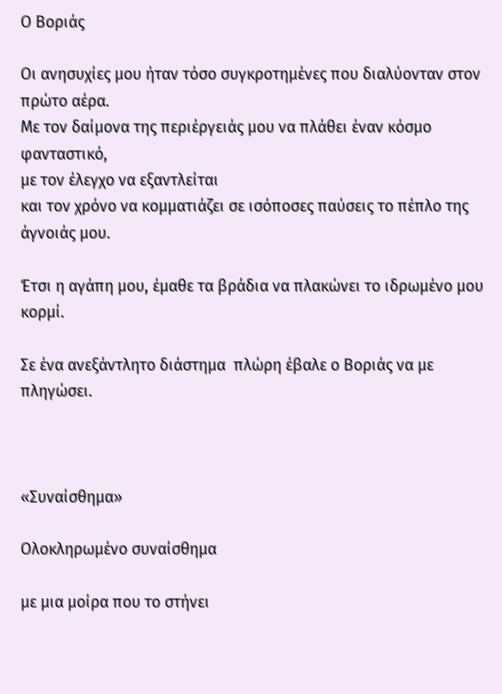Ο Βοριάς

Οι ανησυχίες μου ήταν τόσο συγκροτημένες που διαλύονταν στον πρώτο αέρα.
Με τον δαίμονα της περιέργειάς μου να πλάθει έναν κόσμο φανταστικό,
με τον έλεγχο να εξαντλείται
και τον χρόνο να κομματιάζει σε ισόποσες παύσεις το πέπλο της άγνοιάς μου.

Έτσι η αγάπη μου, έμαθε τα βράδια να πλακώνει το ιδρωμένο μου κορμί.

Σε ένα ανεξάντλητο διάστημα  πλώρη έβαλε ο Βοριάς να με πληγώσει.



«Συναίσθημα»

Ολοκληρωμένο συναίσθημα

με μια μοίρα που το στήνει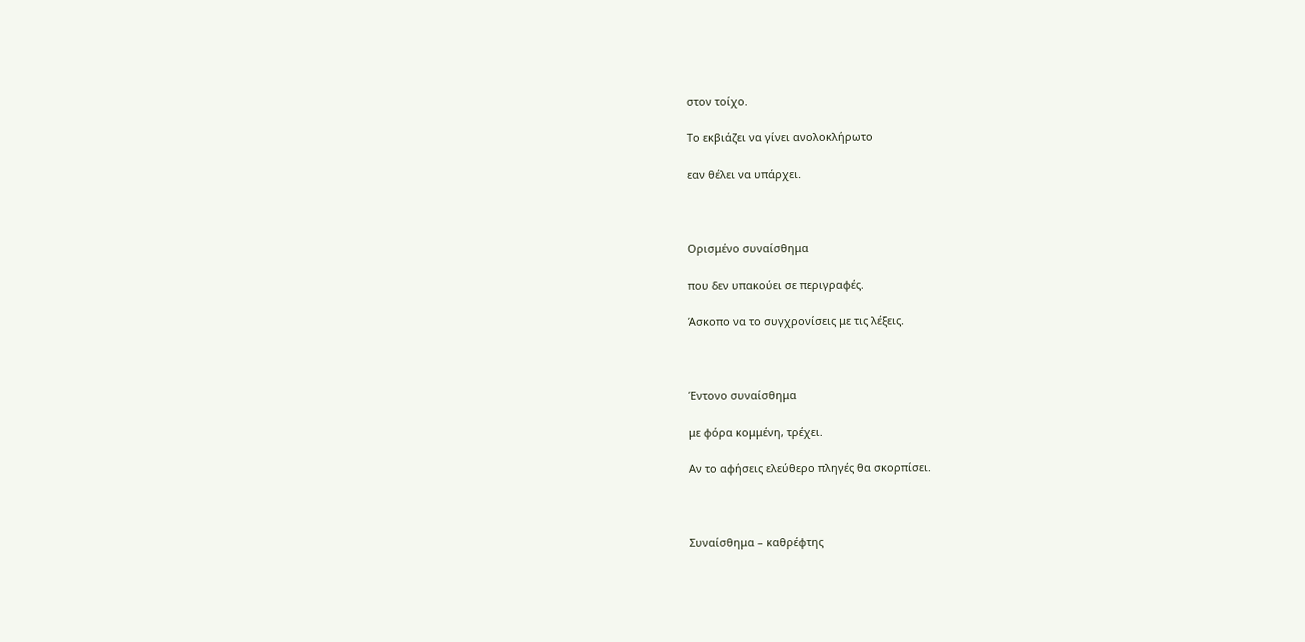στον τοίχο.

Το εκβιάζει να γίνει ανολοκλήρωτο

εαν θέλει να υπάρχει.



Ορισμένο συναίσθημα

που δεν υπακούει σε περιγραφές.

Άσκοπο να το συγχρονίσεις με τις λέξεις.



Έντονο συναίσθημα

με φόρα κομμένη, τρέχει.

Αν το αφήσεις ελεύθερο πληγές θα σκορπίσει.



Συναίσθημα – καθρέφτης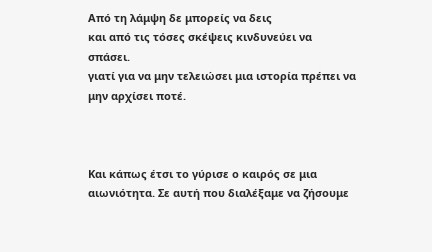Από τη λάμψη δε μπορείς να δεις
και από τις τόσες σκέψεις κινδυνεύει να σπάσει.
γιατί για να μην τελειώσει μια ιστορία πρέπει να μην αρχίσει ποτέ.



Και κάπως έτσι το γύρισε ο καιρός σε μια αιωνιότητα. Σε αυτή που διαλέξαμε να ζήσουμε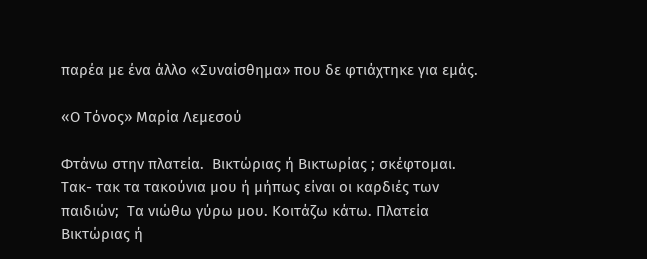παρέα με ένα άλλο «Συναίσθημα» που δε φτιάχτηκε για εμάς.

«Ο Τόνος» Μαρία Λεμεσού

Φτάνω στην πλατεία.  Βικτώριας ή Βικτωρίας ; σκέφτομαι. Τακ- τακ τα τακούνια μου ή μήπως είναι οι καρδιές των παιδιών;  Τα νιώθω γύρω μου. Κοιτάζω κάτω. Πλατεία Βικτώριας ή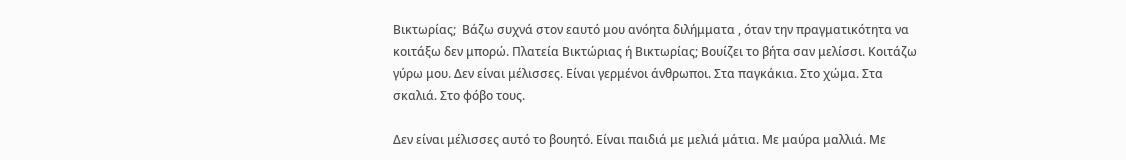Βικτωρίας;  Βάζω συχνά στον εαυτό μου ανόητα διλήμματα , όταν την πραγματικότητα να κοιτάξω δεν μπορώ. Πλατεία Βικτώριας ή Βικτωρίας; Βουίζει το βήτα σαν μελίσσι. Κοιτάζω γύρω μου. Δεν είναι μέλισσες. Είναι γερμένοι άνθρωποι. Στα παγκάκια. Στο χώμα. Στα σκαλιά. Στο φόβο τους.

Δεν είναι μέλισσες αυτό το βουητό. Είναι παιδιά με μελιά μάτια. Με μαύρα μαλλιά. Με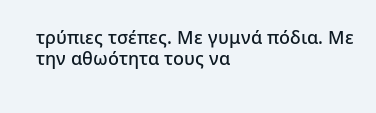τρύπιες τσέπες. Με γυμνά πόδια. Με την αθωότητα τους να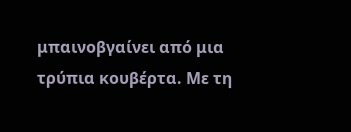μπαινοβγαίνει από μια τρύπια κουβέρτα. Με τη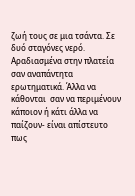ζωή τους σε μια τσάντα. Σε δυό σταγόνες νερό. Αραδιασμένα στην πλατεία σαν αναπάντητα ερωτηματικά. Άλλα να κάθονται  σαν να περιμένουν κάποιον ή κάτι άλλα να παίζουν- είναι απίστευτο πως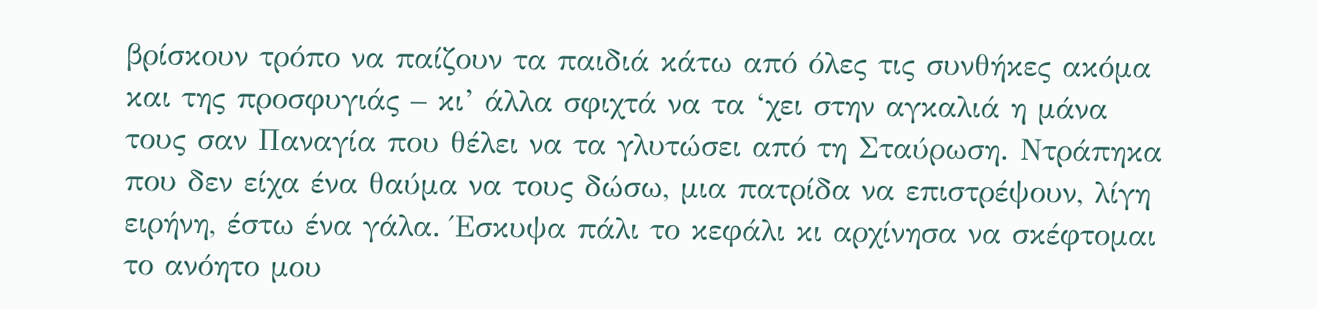βρίσκουν τρόπο να παίζουν τα παιδιά κάτω από όλες τις συνθήκες ακόμα και της προσφυγιάς – κι’ άλλα σφιχτά να τα ‘χει στην αγκαλιά η μάνα τους σαν Παναγία που θέλει να τα γλυτώσει από τη Σταύρωση. Ντράπηκα που δεν είχα ένα θαύμα να τους δώσω, μια πατρίδα να επιστρέψουν, λίγη ειρήνη, έστω ένα γάλα. Έσκυψα πάλι το κεφάλι κι αρχίνησα να σκέφτομαι το ανόητο μου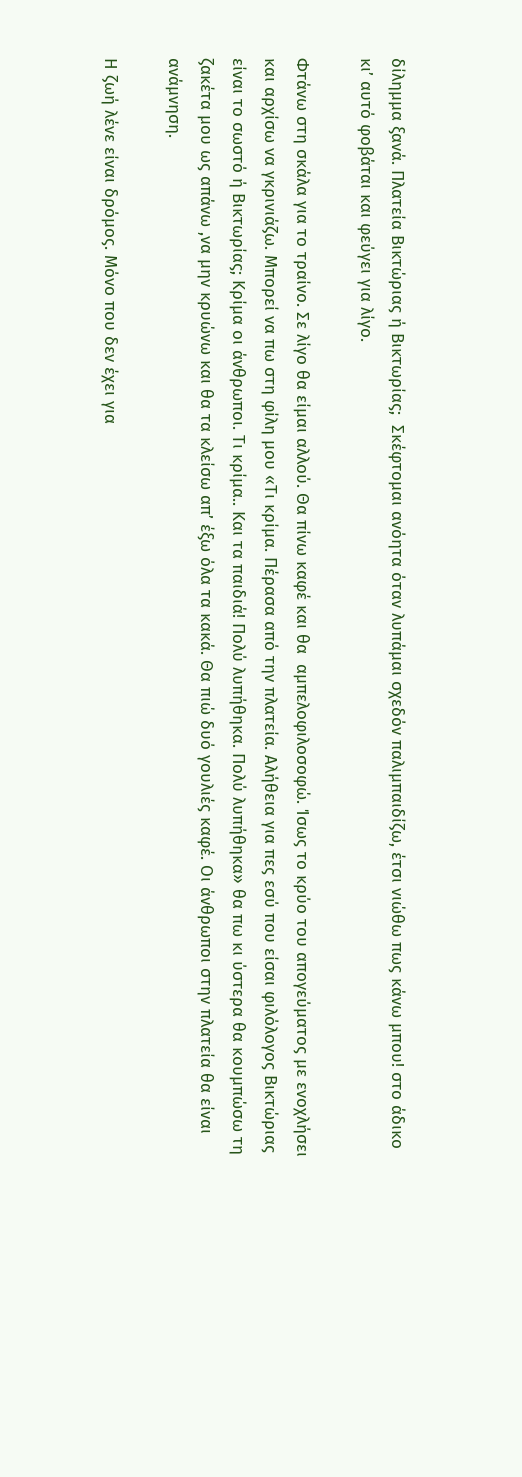δίλημμα ξανά. Πλατεία Βικτώριας ή Βικτωρίας;  Σκέφτομαι ανόητα όταν λυπάμαι σχεδόν παλιμπαιδίζω, έτσι νιώθω πως κάνω μπου! στο άδικο κι’ αυτό φοβάται και φεύγει για λίγο.

Φτάνω στη σκάλα για το τραίνο. Σε λίγο θα είμαι αλλού. Θα πίνω καφέ και θα  αμπελοφιλοσοφώ. Ίσως το κρύο του απογεύματος με ενοχλήσει και αρχίσω να γκρινιάζω. Μπορεί να πω στη φίλη μου «Τι κρίμα. Πέρασα από την πλατεία. Αλήθεια για πες εσύ που είσαι φιλόλογος Βικτώριας είναι το σωστό ή Βικτωρίας; Κρίμα οι άνθρωποι. Τι κρίμα.. Και τα παιδιά! Πολύ λυπήθηκα. Πολύ λυπήθηκα» θα πω κι ύστερα θα κουμπώσω τη ζακέτα μου ως απάνω ,να μην κρυώνω και θα τα κλείσω απ’ έξω όλα τα κακά. Θα πιώ δυό γουλιές καφέ. Οι άνθρωποι στην πλατεία θα είναι ανάμνηση.

Η ζωή λένε είναι δρόμος. Μόνο που δεν έχει για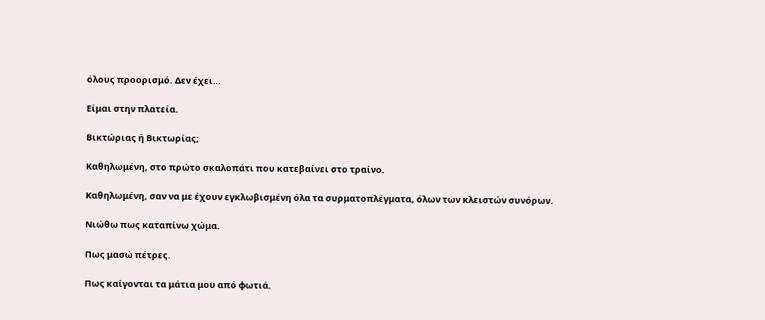όλους προορισμό. Δεν έχει…

Είμαι στην πλατεία.

Βικτώριας ή Βικτωρίας;

Καθηλωμένη, στο πρώτο σκαλοπάτι που κατεβαίνει στο τραίνο.

Καθηλωμένη, σαν να με έχουν εγκλωβισμένη όλα τα συρματοπλέγματα, όλων των κλειστών συνόρων.

Νιώθω πως καταπίνω χώμα.

Πως μασώ πέτρες.

Πως καίγονται τα μάτια μου από φωτιά.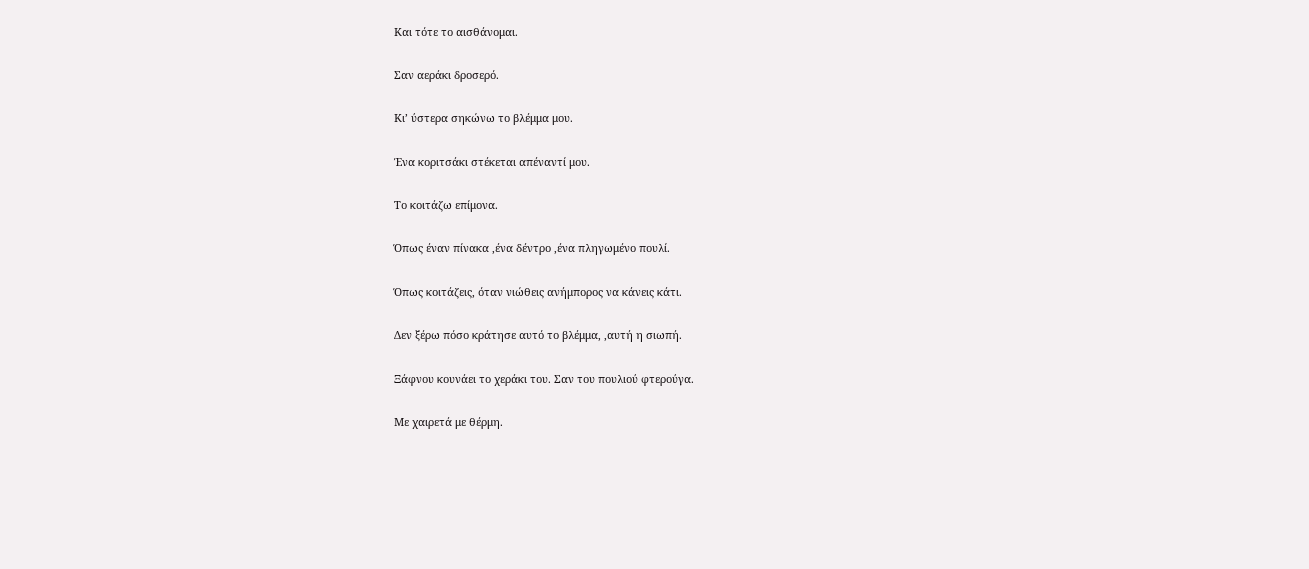Και τότε το αισθάνομαι.

Σαν αεράκι δροσερό.

Κι’ ύστερα σηκώνω το βλέμμα μου.

Ένα κοριτσάκι στέκεται απέναντί μου.

Το κοιτάζω επίμονα.

Όπως έναν πίνακα ,ένα δέντρο ,ένα πληγωμένο πουλί.

Όπως κοιτάζεις, όταν νιώθεις ανήμπορος να κάνεις κάτι.

Δεν ξέρω πόσο κράτησε αυτό το βλέμμα, ,αυτή η σιωπή.

Ξάφνου κουνάει το χεράκι του. Σαν του πουλιού φτερούγα.

Με χαιρετά με θέρμη.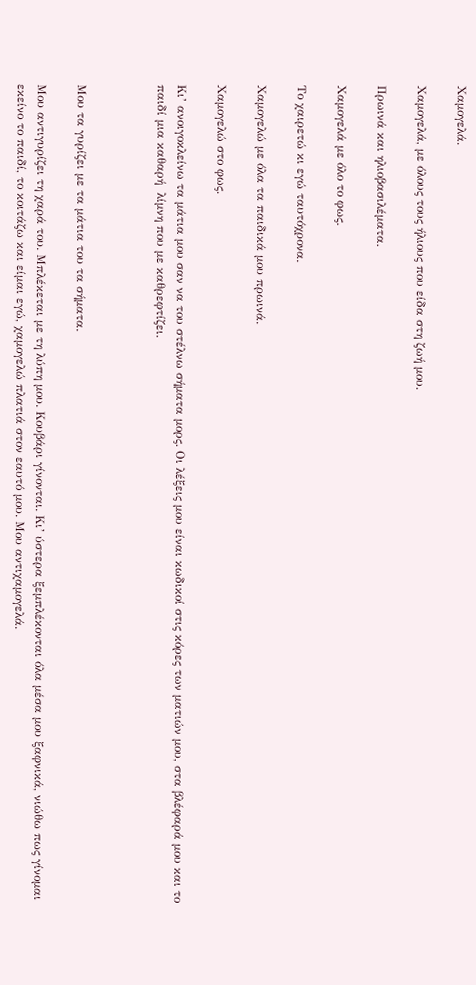Χαμογελά.

Χαμογελά, με όλους τους ήλιους που είδα στη ζωή μου.

Πρωινά και ηλιοβασιλέματα.

Χαμογελά με όλο το φως.

Το χαιρετώ κι εγώ ταυτόχρονα.

Χαμογελώ με όλα τα παιδικά μου πρωινά.

Χαμογελώ στο φως.

Κι’ ανοιγοκλείνω τα μάτια μου σαν να του στέλνω σήματα μορς. Oι λέξεις μου είναι κωδικοί στις κόρες των ματιών μου, στα βλέφαρά μου και το παιδί μια καθαρή  λίμνη που με καθρεφτίζει.



Μου τα γυρίζει με τα μάτια του τα σήματα.

Μου αντιγυρίζει τη χαρά του. Μπλέκεται με τη λύπη μου. Κουβάρι γίνονται. Κι’ ύστερα ξεμπλέκονται όλα μέσα μου ξαφνικά, νιώθω πως γίνομαι εκείνο το παιδί, το κοιτάζω και είμαι εγώ, χαμογελώ πλατιά στον εαυτό μου. Μου αντιχαμογελά.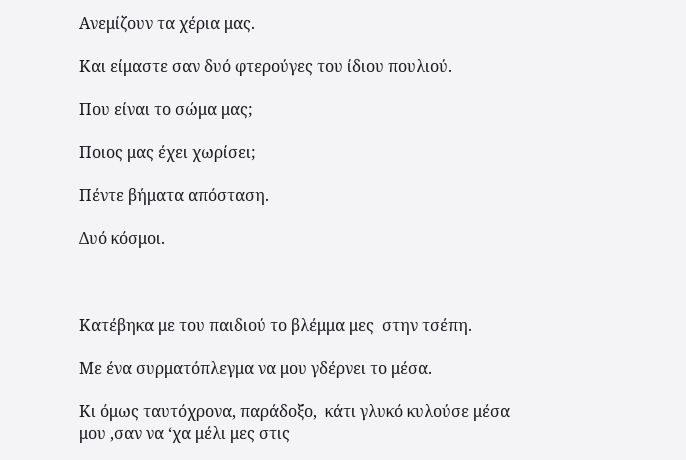Ανεμίζουν τα χέρια μας.

Και είμαστε σαν δυό φτερούγες του ίδιου πουλιού.

Που είναι το σώμα μας;

Ποιος μας έχει χωρίσει;

Πέντε βήματα απόσταση.

Δυό κόσμοι.



Κατέβηκα με του παιδιού το βλέμμα μες  στην τσέπη.

Με ένα συρματόπλεγμα να μου γδέρνει το μέσα.

Κι όμως ταυτόχρονα, παράδοξο,  κάτι γλυκό κυλούσε μέσα μου ,σαν να ‘χα μέλι μες στις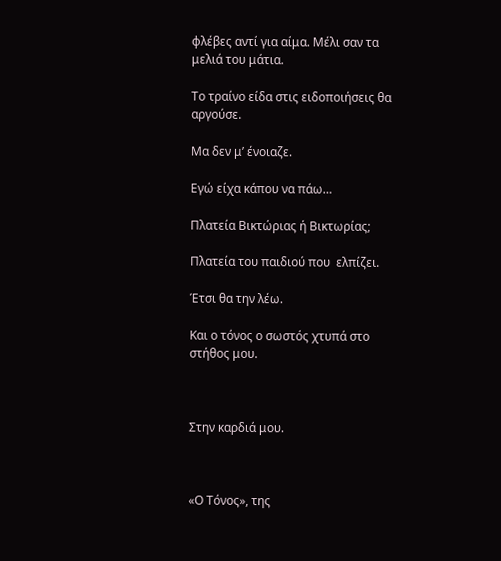φλέβες αντί για αίμα. Μέλι σαν τα μελιά του μάτια.

Το τραίνο είδα στις ειδοποιήσεις θα αργούσε.

Μα δεν μ’ ένοιαζε.

Εγώ είχα κάπου να πάω…

Πλατεία Βικτώριας ή Βικτωρίας;

Πλατεία του παιδιού που  ελπίζει.

Έτσι θα την λέω.

Και ο τόνος ο σωστός χτυπά στο στήθος μου.



Στην καρδιά μου.



«Ο Τόνος», της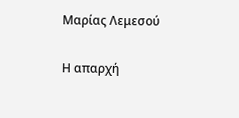Μαρίας Λεμεσού

Η απαρχή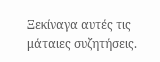Ξεκίναγα αυτές τις μάταιες συζητήσεις.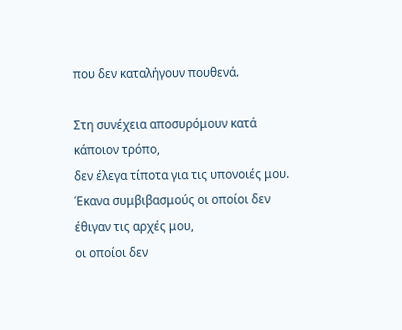που δεν καταλήγουν πουθενά.

Στη συνέχεια αποσυρόμουν κατά κάποιον τρόπο,
δεν έλεγα τίποτα για τις υπονοιές μου.
Έκανα συμβιβασμούς οι οποίοι δεν έθιγαν τις αρχές μου,
οι οποίοι δεν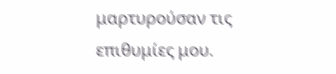μαρτυρούσαν τις επιθυμίες μου.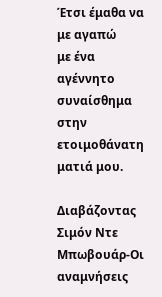Έτσι έμαθα να με αγαπώ
με ένα αγέννητο συναίσθημα στην ετοιμοθάνατη ματιά μου.

Διαβάζοντας Σιμόν Ντε Μπωβουάρ-Οι αναμνήσεις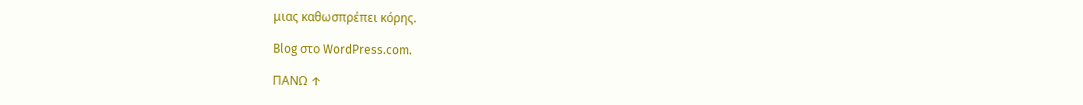μιας καθωσπρέπει κόρης.

Blog στο WordPress.com.

ΠΑΝΩ ↑